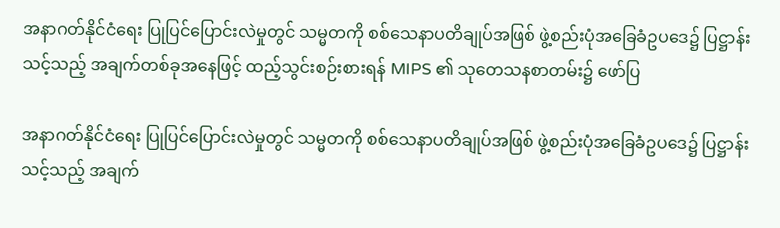အနာဂတ်နိုင်ငံရေး ပြုပြင်ပြောင်းလဲမှုတွင် သမ္မတကို စစ်သေနာပတိချုပ်အဖြစ် ဖွဲ့စည်းပုံအခြေခံဥပဒေ၌ ပြဋ္ဌာန်းသင့်သည့် အချက်တစ်ခုအနေဖြင့် ထည့်သွင်းစဉ်းစားရန် MIPS ၏ သုတေသနစာတမ်း၌ ဖော်ပြ

အနာဂတ်နိုင်ငံရေး ပြုပြင်ပြောင်းလဲမှုတွင် သမ္မတကို စစ်သေနာပတိချုပ်အဖြစ် ဖွဲ့စည်းပုံအခြေခံဥပဒေ၌ ပြဋ္ဌာန်းသင့်သည့် အချက်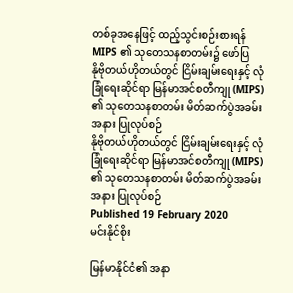တစ်ခုအနေဖြင့် ထည့်သွင်းစဉ်းစားရန် MIPS ၏ သုတေသနစာတမ်း၌ ဖော်ပြ
နိုဗိုတယ်ဟိုတယ်တွင် ငြိမ်းချမ်းရေးနှင့် လုံခြုံရေးဆိုင်ရာ မြန်မာအင်စတီကျု (MIPS) ၏ သုတေသနစာတမ်း မိတ်ဆက်ပွဲအခမ်းအနား ပြုလုပ်စဉ်
နိုဗိုတယ်ဟိုတယ်တွင် ငြိမ်းချမ်းရေးနှင့် လုံခြုံရေးဆိုင်ရာ မြန်မာအင်စတီကျု (MIPS) ၏ သုတေသနစာတမ်း မိတ်ဆက်ပွဲအခမ်းအနား ပြုလုပ်စဉ်
Published 19 February 2020
မင်းနိုင်စိုး

မြန်မာနိုင်ငံ၏ အနာ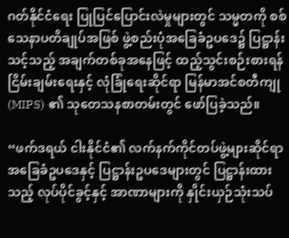ဂတ်နိုင်ငံရေး ပြုပြင်ပြောင်းလဲမှုများတွင် သမ္မတကို စစ်သေနာပတိချုပ်အဖြစ် ဖွဲ့စည်းပုံအခြေခံဥပဒေ၌ ပြဋ္ဌာန်းသင့်သည့် အချက်တစ်ခုအနေဖြင့် ထည့်သွင်းစဉ်းစားရန် ငြိမ်းချမ်းရေးနှင့် လုံခြုံရေးဆိုင်ရာ မြန်မာအင်စတီကျု (MIPS) ၏ သုတေသနစာတမ်းတွင် ဖော်ပြခဲ့သည်။

“ဖက်ဒရယ် ငါးနိုင်ငံ၏ လက်နက်ကိုင်တပ်ဖွဲ့များဆိုင်ရာ အခြေခံဥပဒေနှင့် ပြဋ္ဌာန်းဥပဒေများတွင် ပြဋ္ဌာန်းထားသည့် လုပ်ပိုင်ခွင့်နှင့် အာဏာများကို နှိုင်းယှဉ်သုံးသပ်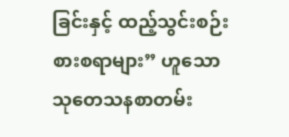ခြင်းနှင့် ထည့်သွင်းစဉ်းစားစရာများ” ဟူသော သုတေသနစာတမ်း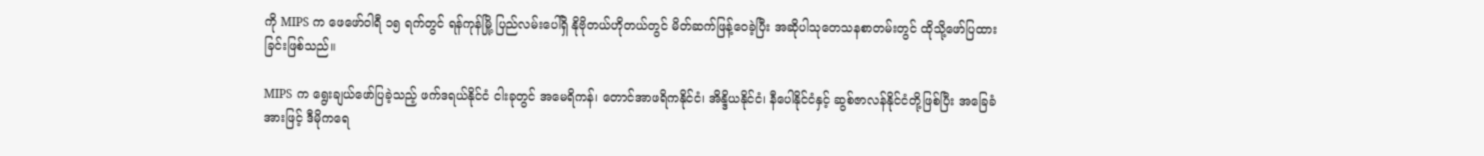ကို MIPS က ဖေဖော်ဝါရီ ၁၅ ရက်တွင် ရန်ကုန်မြို့ ပြည်လမ်းပေါ်ရှိ နိုဗိုတယ်ဟိုတယ်တွင် မိတ်ဆက်ဖြန့်ဝေခဲ့ပြီး အဆိုပါသုတေသနစာတမ်းတွင် ထိုသို့ဖော်ပြထားခြင်းဖြစ်သည်။

MIPS က ရွေးချယ်ဖော်ပြခဲ့သည့် ဖက်ဒရယ်နိုင်ငံ ငါးခုတွင် အမေရိကန်၊ တောင်အာဖရိကနိုင်ငံ၊ အိန္ဒိယနိုင်ငံ၊ နီပေါနိုင်ငံနှင့် ဆွစ်ဇာလန်နိုင်ငံတို့ဖြစ်ပြီး အခြေခံအားဖြင့် ဒီမိုကရေ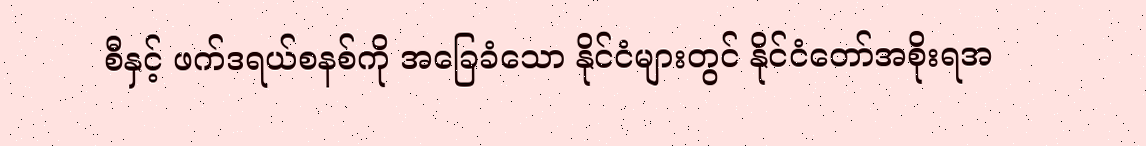စီနှင့် ဖက်ဒရယ်စနစ်ကို အခြေခံသော နိုင်ငံများတွင် နိုင်ငံတော်အစိုးရအ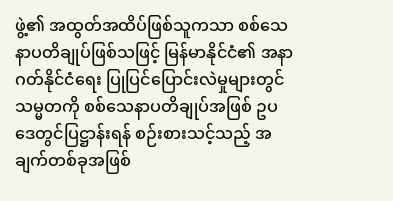ဖွဲ့၏ အထွတ်အထိပ်ဖြစ်သူကသာ စစ်သေနာပတိချုပ်ဖြစ်သဖြင့် မြန်မာနိုင်ငံ၏ အနာဂတ်နိုင်ငံရေး ပြုပြင်ပြောင်းလဲမှုများတွင် သမ္မတကို စစ်သေနာပတိချုပ်အဖြစ် ဥပဒေတွင်ပြဋ္ဌာန်းရန် စဉ်းစားသင့်သည့် အချက်တစ်ခုအဖြစ်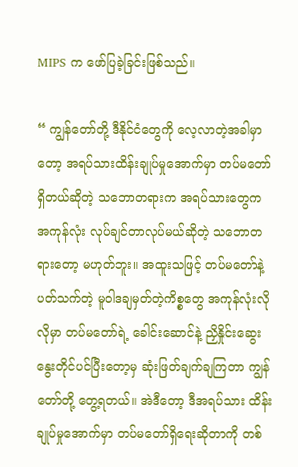MIPS က ဖော်ပြခဲ့ခြင်းဖြစ်သည်။

“ ကျွန်တော်တို့ ဒီနိုင်ငံတွေကို လေ့လာတဲ့အခါမှာတော့ အရပ်သားထိန်းချုပ်မှုအောက်မှာ တပ်မတော်ရှိတယ်ဆိုတဲ့ သဘောတရားက အရပ်သားတွေက အကုန်လုံး လုပ်ချင်တာလုပ်မယ်ဆိုတဲ့ သဘောတရားတော့ မဟုတ်ဘူး။ အထူးသဖြင့် တပ်မတော်နဲ့ပတ်သက်တဲ့ မူဝါဒချမှတ်တဲ့ကိစ္စတွေ အကုန်လုံးလိုလိုမှာ တပ်မတော်ရဲ့ ခေါင်းဆောင်နဲ့ ညှိနှိုင်းဆွေးနွေးတိုင်ပင်ပြီးတော့မှ ဆုံးဖြတ်ချက်ချကြတာ ကျွန်တော်တို့ တွေ့ရတယ်။ အဲဒီတော့ ဒီအရပ်သား ထိန်းချုပ်မှုအောက်မှာ တပ်မတော်ရှိရေးဆိုတာကို တစ်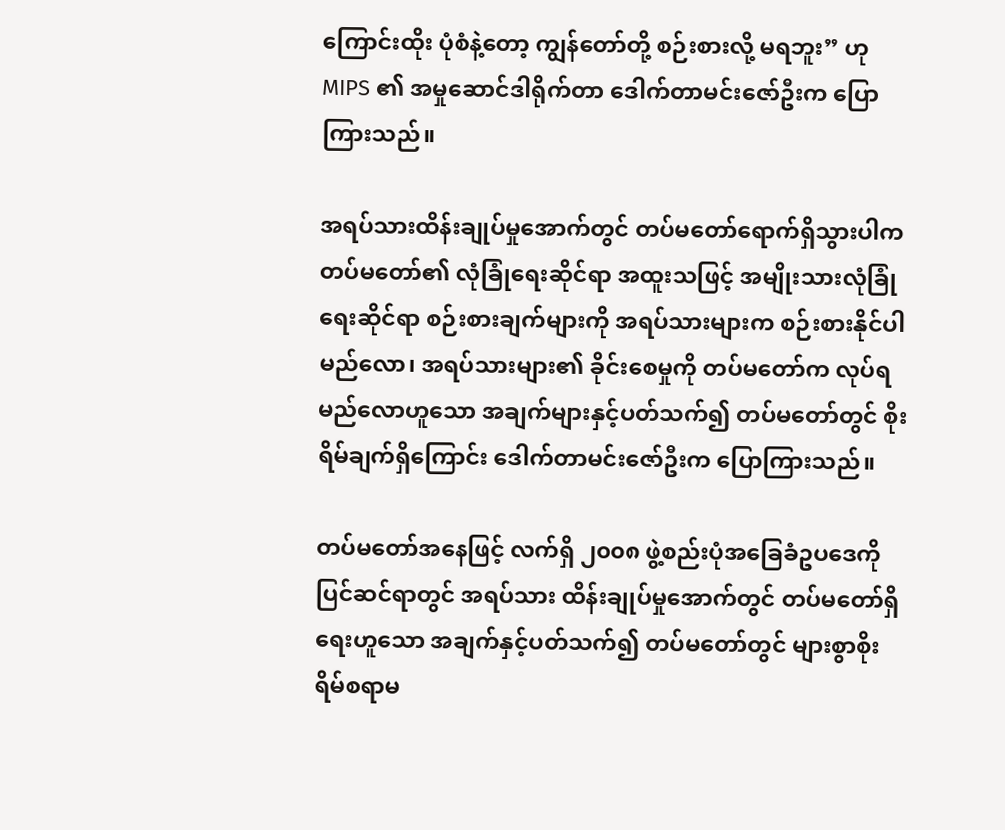ကြောင်းထိုး ပုံစံနဲ့တော့ ကျွန်တော်တို့ စဉ်းစားလို့ မရဘူး” ဟု MIPS ၏ အမှုဆောင်ဒါရိုက်တာ ဒေါက်တာမင်းဇော်ဦးက ပြောကြားသည်။

အရပ်သားထိန်းချုပ်မှုအောက်တွင် တပ်မတော်ရောက်ရှိသွားပါက တပ်မတော်၏ လုံခြုံရေးဆိုင်ရာ အထူးသဖြင့် အမျိုးသားလုံခြုံရေးဆိုင်ရာ စဉ်းစားချက်များကို အရပ်သားများက စဉ်းစားနိုင်ပါမည်လော၊ အရပ်သားများ၏ ခိုင်းစေမှုကို တပ်မတော်က လုပ်ရမည်လောဟူသော အချက်များနှင့်ပတ်သက်၍ တပ်မတော်တွင် စိုးရိမ်ချက်ရှိကြောင်း ဒေါက်တာမင်းဇော်ဦးက ပြောကြားသည်။

တပ်မတော်အနေဖြင့် လက်ရှိ ၂၀၀၈ ဖွဲ့စည်းပုံအခြေခံဥပဒေကို ပြင်ဆင်ရာတွင် အရပ်သား ထိန်းချုပ်မှုအောက်တွင် တပ်မတော်ရှိရေးဟူသော အချက်နှင့်ပတ်သက်၍ တပ်မတော်တွင် များစွာစိုးရိမ်စရာမ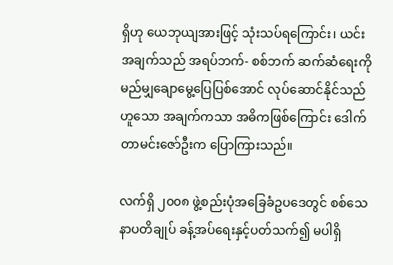ရှိဟု ယေဘုယျအားဖြင့် သုံးသပ်ရကြောင်း၊ ယင်းအချက်သည် အရပ်ဘက်- စစ်ဘက် ဆက်ဆံရေးကို မည်မျှချောမွေ့ပြေပြစ်အောင် လုပ်ဆောင်နိုင်သည်ဟူသော အချက်ကသာ အဓိကဖြစ်ကြောင်း ဒေါက်တာမင်းဇော်ဦးက ပြောကြားသည်။

လက်ရှိ ၂၀၀၈ ဖွဲ့စည်းပုံအခြေခံဥပဒေတွင် စစ်သေနာပတိချုပ် ခန့်အပ်ရေးနှင့်ပတ်သက်၍ မပါရှိ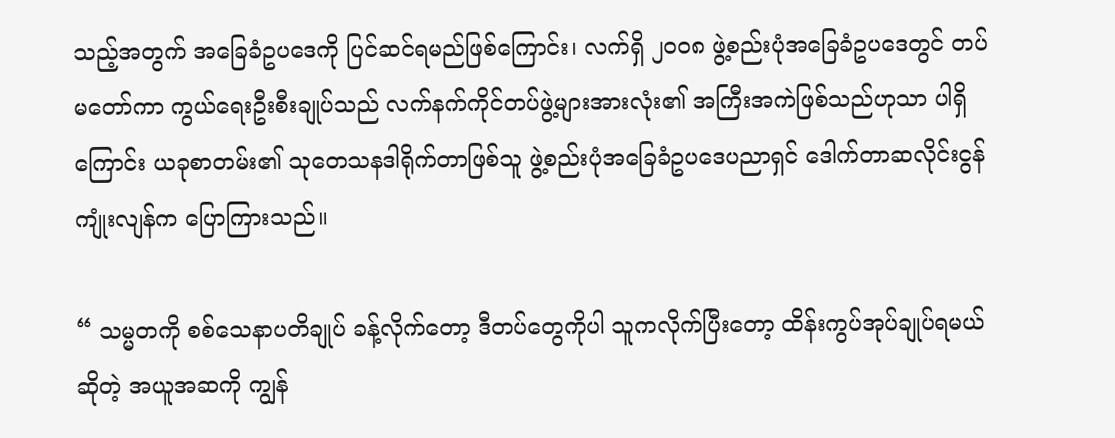သည့်အတွက် အခြေခံဥပဒေကို ပြင်ဆင်ရမည်ဖြစ်ကြောင်း၊ လက်ရှိ ၂၀၀၈ ဖွဲ့စည်းပုံအခြေခံဥပဒေတွင် တပ်မတော်ကာ ကွယ်ရေးဦးစီးချုပ်သည် လက်နက်ကိုင်တပ်ဖွဲ့များအားလုံး၏ အကြီးအကဲဖြစ်သည်ဟုသာ ပါရှိကြောင်း ယခုစာတမ်း၏ သုတေသနဒါရိုက်တာဖြစ်သူ ဖွဲ့စည်းပုံအခြေခံဥပဒေပညာရှင် ဒေါက်တာဆလိုင်းငွန်ကျုံးလျန်က ပြောကြားသည်။

“ သမ္မတကို စစ်သေနာပတိချုပ် ခန့်လိုက်တော့ ဒီတပ်တွေကိုပါ သူကလိုက်ပြီးတော့ ထိန်းကွပ်အုပ်ချုပ်ရမယ်ဆိုတဲ့ အယူအဆကို ကျွန်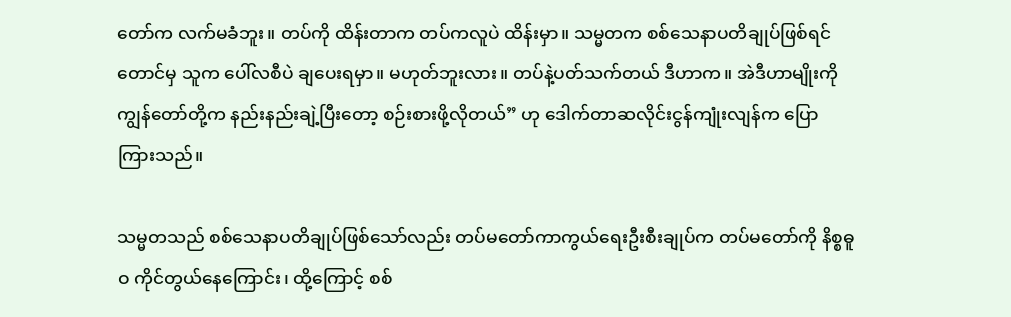တော်က လက်မခံဘူး။ တပ်ကို ထိန်းတာက တပ်ကလူပဲ ထိန်းမှာ။ သမ္မတက စစ်သေနာပတိချုပ်ဖြစ်ရင်တောင်မှ သူက ပေါ်လစီပဲ ချပေးရမှာ။ မဟုတ်ဘူးလား။ တပ်နဲ့ပတ်သက်တယ် ဒီဟာက။ အဲဒီဟာမျိုးကို ကျွန်တော်တို့က နည်းနည်းချဲ့ပြီးတော့ စဉ်းစားဖို့လိုတယ်” ဟု ဒေါက်တာဆလိုင်းငွန်ကျုံးလျန်က ပြောကြားသည်။

သမ္မတသည် စစ်သေနာပတိချုပ်ဖြစ်သော်လည်း တပ်မတော်ကာကွယ်ရေးဦးစီးချုပ်က တပ်မတော်ကို နိစ္စဓူဝ ကိုင်တွယ်နေကြောင်း၊ ထို့ကြောင့် စစ်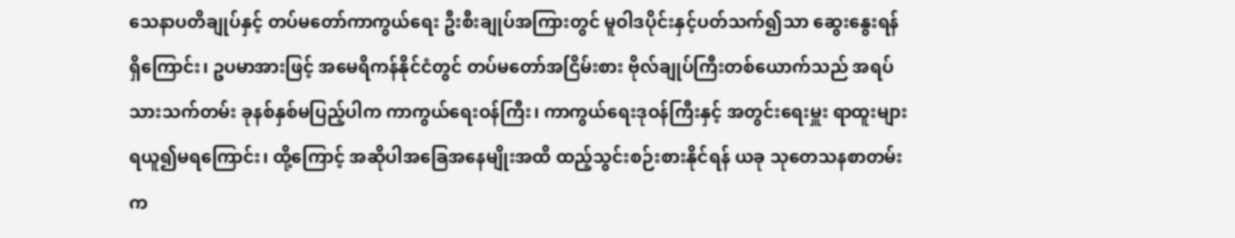သေနာပတိချုပ်နှင့် တပ်မတော်ကာကွယ်ရေး ဦးစီးချုပ်အကြားတွင် မူဝါဒပိုင်းနှင့်ပတ်သက်၍သာ ဆွေးနွေးရန်ရှိကြောင်း၊ ဥပမာအားဖြင့် အမေရိကန်နိုင်ငံတွင် တပ်မတော်အငြိမ်းစား ဗိုလ်ချုပ်ကြီးတစ်ယောက်သည် အရပ်သားသက်တမ်း ခုနစ်နှစ်မပြည့်ပါက ကာကွယ်ရေးဝန်ကြီး၊ ကာကွယ်ရေးဒုဝန်ကြီးနှင့် အတွင်းရေးမှူး ရာထူးများရယူ၍မရကြောင်း၊ ထို့ကြောင့် အဆိုပါအခြေအနေမျိုးအထိ ထည့်သွင်းစဉ်းစားနိုင်ရန် ယခု သုတေသနစာတမ်းက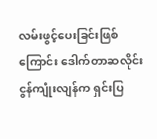လမ်းဖွင့်ပေးခြင်းဖြစ်ကြောင်း ဒေါက်တာဆလိုင်းငွန်ကျုံးလျန်က ရှင်းပြ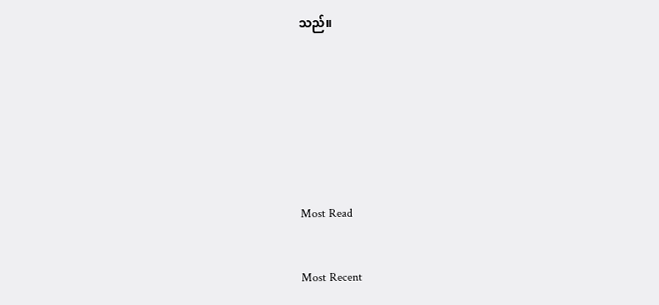သည်။





Most Read

Most Recent